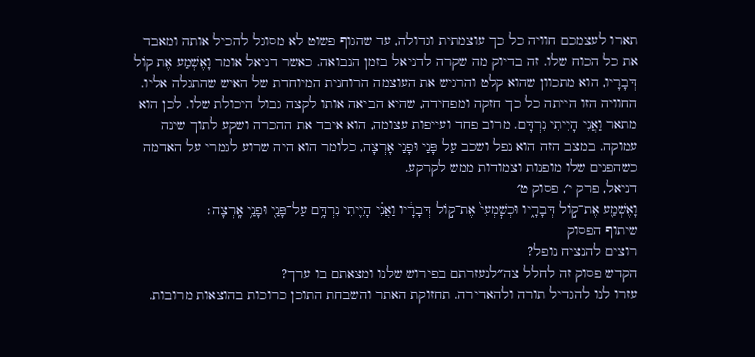תארו לעצמכם חוויה כל כך עוצמתית וגדולה, עד שהגוף פשוט לא מסוגל להכיל אותה ומאבד את כל הכוח שלו. זה בדיוק מה שקרה לדניאל בזמן הנבואה. כאשר דניאל אומר וָאֶשְׁמַע אֶת קוֹל דְּבָרָיו, הוא מתכוון שהוא קלט והרגיש את העוצמה הרוחנית המיוחדת של האיש שהתגלה אליו. החוויה הזו הייתה כל כך חזקה ומפחידה, שהיא הביאה אותו לקצה גבול היכולת שלו. לכן הוא מתאר וַאֲנִי הָיִיתִי נִרְדָּם. מרוב פחד ועייפות עצומה, הוא איבד את ההכרה ושקע לתוך שינה עמוקה. במצב הזה הוא נפל ושכב עַל פָּנַי וּפָנַי אָרְצָה, כלומר הוא היה שרוע לגמרי על האדמה כשהפנים שלו מופנות וצמודות ממש לקרקע.
דניאל, פרק י׳, פסוק ט׳
וָאֶשְׁמַ֖ע אֶת־ק֣וֹל דְּבָרָ֑יו וּכְשׇׁמְעִי֙ אֶת־ק֣וֹל דְּבָרָ֔יו וַאֲנִ֗י הָיִ֛יתִי נִרְדָּ֥ם עַל־פָּנַ֖י וּפָנַ֥י אָֽרְצָה׃
שיתוף הפסוק
רוצים להנציח נופל?
הקדש פסוק זה לחלל צה״לנעזרתם בפירוש שלנו ומצאתם בו ערך?
עזרו לנו להגדיל תורה ולהאדירה. תחזוקת האתר והשבחת התוכן כרוכות בהוצאות מרובות.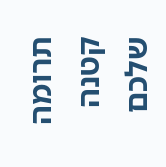תרומה קטנה שלכם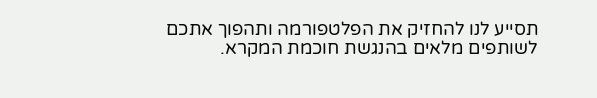תסייע לנו להחזיק את הפלטפורמה ותהפוך אתכם לשותפים מלאים בהנגשת חוכמת המקרא.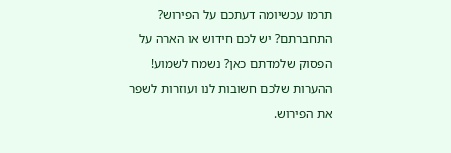תרמו עכשיומה דעתכם על הפירוש?
התחברתם? יש לכם חידוש או הארה על הפסוק שלמדתם כאן? נשמח לשמוע!
ההערות שלכם חשובות לנו ועוזרות לשפר את הפירוש.